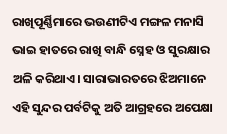ରାଖିପୂର୍ଣ୍ଣିମାରେ ଭଉଣୀଟିଏ ମଙ୍ଗଳ ମନାସି ଭାଇ ହାତରେ ରାଖି ବାନ୍ଧି ସ୍ନେହ ଓ ସୁରକ୍ଷାର ଅଳି କରିଥାଏ। ସାରାଭାରତରେ ଝିଅମାନେ ଏହି ସୁନ୍ଦର ପର୍ବଟିକୁ ଅତି ଆଗ୍ରହରେ ଅପେକ୍ଷା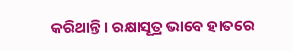କରିଥାନ୍ତି। ରକ୍ଷାସୂତ୍ର ଭାବେ ହାତରେ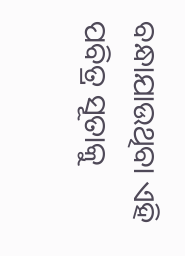ବନ୍ଧାଯାଉଥିବା ଏହି ପବିତ୍ର ସୂତାକୁ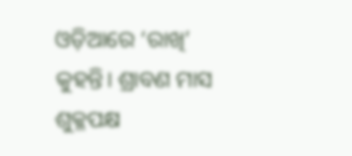ଓଡ଼ିଆରେ ‘ରାଖି’ କୁହନ୍ତି। ଶ୍ରାବଣ ମାସ ଶୁକ୍ଳପକ୍ଷ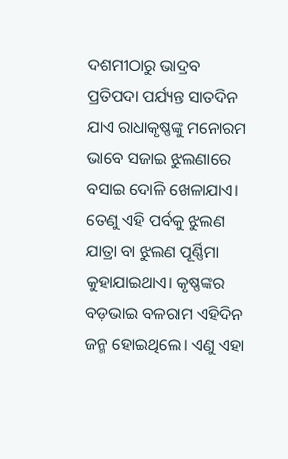ଦଶମୀଠାରୁ ଭାଦ୍ରବ ପ୍ରତିପଦା ପର୍ଯ୍ୟନ୍ତ ସାତଦିନ ଯାଏ ରାଧାକୃଷ୍ଣଙ୍କୁ ମନୋରମ ଭାବେ ସଜାଇ ଝୁଲଣାରେ ବସାଇ ଦୋଳି ଖେଳାଯାଏ। ତେଣୁ ଏହି ପର୍ବକୁ ଝୁଲଣ ଯାତ୍ରା ବା ଝୁଲଣ ପୂର୍ଣ୍ଣିମା କୁହାଯାଇଥାଏ। କୃଷ୍ଣଙ୍କର ବଡ଼ଭାଇ ବଳରାମ ଏହିଦିନ ଜନ୍ମ ହୋଇଥିଲେ। ଏଣୁ ଏହା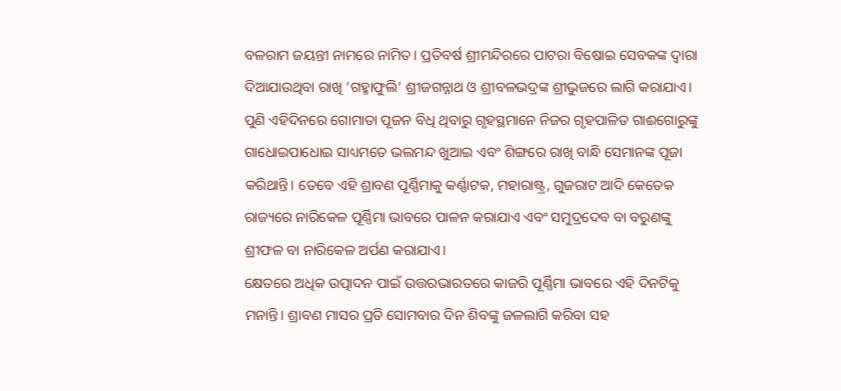ବଳରାମ ଜୟନ୍ତୀ ନାମରେ ନାମିତ। ପ୍ରତିବର୍ଷ ଶ୍ରୀମନ୍ଦିରରେ ପାଟରା ବିଷୋଇ ସେବକଙ୍କ ଦ୍ବାରା ଦିଆଯାଉଥିବା ରାଖି ‘ଗହ୍ମାଫୁଲି’ ଶ୍ରୀଜଗନ୍ନାଥ ଓ ଶ୍ରୀବଳଭଦ୍ରଙ୍କ ଶ୍ରୀଭୁଜରେ ଲାଗି କରାଯାଏ। ପୁଣି ଏହିଦିନରେ ଗୋମାତା ପୂଜନ ବିଧି ଥିବାରୁ ଗୃହସ୍ଥମାନେ ନିଜର ଗୃହପାଳିତ ଗାଈଗୋରୁଙ୍କୁ ଗାଧୋଇପାଧୋଇ ସାଧ୍ୟମତେ ଭଲମନ୍ଦ ଖୁଆଇ ଏବଂ ଶିଙ୍ଗରେ ରାଖି ବାନ୍ଧି ସେମାନଙ୍କ ପୂଜା କରିଥାନ୍ତି। ତେବେ ଏହି ଶ୍ରାବଣ ପୂର୍ଣ୍ଣିମାକୁ କର୍ଣ୍ଣାଟକ, ମହାରାଷ୍ଟ୍ର, ଗୁଜରାଟ ଆଦି କେତେକ ରାଜ୍ୟରେ ନାରିକେଳ ପୂର୍ଣ୍ଣିମା ଭାବରେ ପାଳନ କରାଯାଏ ଏବଂ ସମୁଦ୍ରଦେବ ବା ବରୁଣଙ୍କୁ ଶ୍ରୀଫଳ ବା ନାରିକେଳ ଅର୍ପଣ କରାଯାଏ।
କ୍ଷେତରେ ଅଧିକ ଉତ୍ପାଦନ ପାଇଁ ଉତ୍ତରଭାରତରେ କାଜରି ପୂର୍ଣ୍ଣିମା ଭାବରେ ଏହି ଦିନଟିକୁ ମନାନ୍ତି। ଶ୍ରାବଣ ମାସର ପ୍ରତି ସୋମବାର ଦିନ ଶିବଙ୍କୁ ଜଳଲାଗି କରିବା ସହ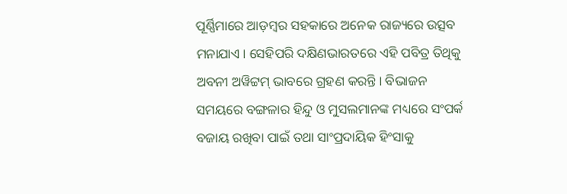ପୂର୍ଣ୍ଣିମାରେ ଆଡ଼ମ୍ବର ସହକାରେ ଅନେକ ରାଜ୍ୟରେ ଉତ୍ସବ ମନାଯାଏ। ସେହିପରି ଦକ୍ଷିଣଭାରତରେ ଏହି ପବିତ୍ର ତିଥିକୁ ଅବନୀ ଅୱିଟ୍ଟମ୍ ଭାବରେ ଗ୍ରହଣ କରନ୍ତି। ବିଭାଜନ ସମୟରେ ବଙ୍ଗଳାର ହିନ୍ଦୁ ଓ ମୁସଲମାନଙ୍କ ମଧ୍ୟରେ ସଂପର୍କ ବଜାୟ ରଖିବା ପାଇଁ ତଥା ସାଂପ୍ରଦାୟିକ ହିଂସାକୁ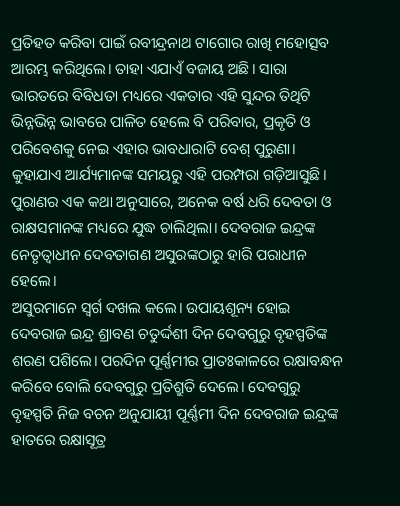ପ୍ରତିହତ କରିବା ପାଇଁ ରବୀନ୍ଦ୍ରନାଥ ଟାଗୋର ରାଖି ମହୋତ୍ସବ ଆରମ୍ଭ କରିଥିଲେ। ତାହା ଏଯାଏଁ ବଜାୟ ଅଛି। ସାରା ଭାରତରେ ବିବିଧତା ମଧ୍ୟରେ ଏକତାର ଏହି ସୁନ୍ଦର ତିଥିଟି ଭିନ୍ନଭିନ୍ନ ଭାବରେ ପାଳିତ ହେଲେ ବି ପରିବାର, ପ୍ରକୃତି ଓ ପରିବେଶକୁ ନେଇ ଏହାର ଭାବଧାରାଟି ବେଶ୍ ପୁରୁଣା। କୁହାଯାଏ ଆର୍ଯ୍ୟମାନଙ୍କ ସମୟରୁ ଏହି ପରମ୍ପରା ଗଡ଼ିଆସୁଛି। ପୁରାଣର ଏକ କଥା ଅନୁସାରେ, ଅନେକ ବର୍ଷ ଧରି ଦେବତା ଓ ରାକ୍ଷସମାନଙ୍କ ମଧ୍ୟରେ ଯୁଦ୍ଧ ଚାଲିଥିଲା। ଦେବରାଜ ଇନ୍ଦ୍ରଙ୍କ ନେତୃତ୍ବାଧୀନ ଦେବତାଗଣ ଅସୁରଙ୍କଠାରୁ ହାରି ପରାଧୀନ ହେଲେ।
ଅସୁରମାନେ ସ୍ବର୍ଗ ଦଖଲ କଲେ। ଉପାୟଶୂନ୍ୟ ହୋଇ ଦେବରାଜ ଇନ୍ଦ୍ର ଶ୍ରାବଣ ଚତୁର୍ଦ୍ଦଶୀ ଦିନ ଦେବଗୁରୁ ବୃହସ୍ପତିଙ୍କ ଶରଣ ପଶିଲେ। ପରଦିନ ପୂର୍ଣ୍ଣମୀର ପ୍ରାତଃକାଳରେ ରକ୍ଷାବନ୍ଧନ କରିବେ ବୋଲି ଦେବଗୁରୁ ପ୍ରତିଶ୍ରୁତି ଦେଲେ। ଦେବଗୁରୁ ବୃହସ୍ପତି ନିଜ ବଚନ ଅନୁଯାୟୀ ପୂର୍ଣ୍ଣମୀ ଦିନ ଦେବରାଜ ଇନ୍ଦ୍ରଙ୍କ ହାତରେ ରକ୍ଷାସୂତ୍ର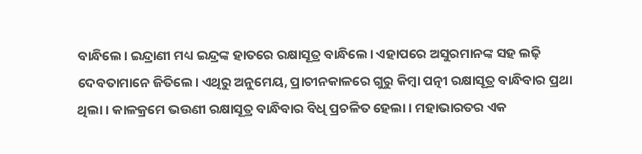ବାନ୍ଧିଲେ। ଇନ୍ଦ୍ରାଣୀ ମଧ୍ୟ ଇନ୍ଦ୍ରଙ୍କ ହାତରେ ରକ୍ଷାସୂତ୍ର ବାନ୍ଧିଲେ। ଏହାପରେ ଅସୁରମାନଙ୍କ ସହ ଲଢ଼ି ଦେବତାମାନେ ଜିତିଲେ। ଏଥିରୁ ଅନୁମେୟ, ପ୍ରାଚୀନକାଳରେ ଗୁରୁ କିମ୍ବା ପତ୍ନୀ ରକ୍ଷାସୂତ୍ର ବାନ୍ଧିବାର ପ୍ରଥା ଥିଲା। କାଳକ୍ରମେ ଭଉଣୀ ରକ୍ଷାସୂତ୍ର ବାନ୍ଧିବାର ବିଧି ପ୍ରଚଳିତ ହେଲା। ମହାଭାରତର ଏକ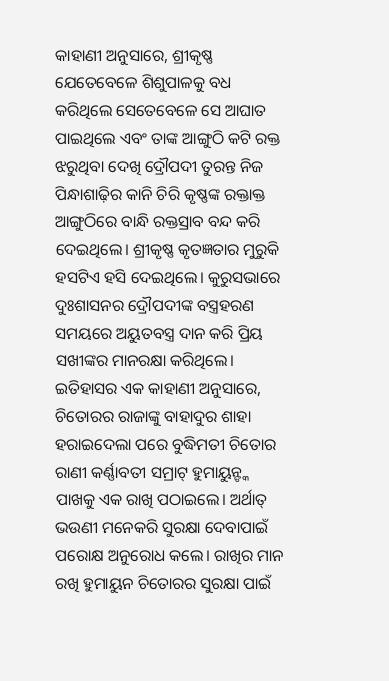କାହାଣୀ ଅନୁସାରେ, ଶ୍ରୀକୃଷ୍ଣ ଯେତେବେଳେ ଶିଶୁପାଳକୁ ବଧ କରିଥିଲେ ସେତେବେଳେ ସେ ଆଘାତ ପାଇଥିଲେ ଏବଂ ତାଙ୍କ ଆଙ୍ଗୁଠି କଟି ରକ୍ତ ଝରୁଥିବା ଦେଖି ଦ୍ରୌପଦୀ ତୁରନ୍ତ ନିଜ ପିନ୍ଧାଶାଢ଼ିର କାନି ଚିରି କୃଷ୍ଣଙ୍କ ରକ୍ତାକ୍ତ ଆଙ୍ଗୁଠିରେ ବାନ୍ଧି ରକ୍ତସ୍ରାବ ବନ୍ଦ କରି ଦେଇଥିଲେ। ଶ୍ରୀକୃଷ୍ଣ କୃତଜ୍ଞତାର ମୁରୁକି ହସଟିଏ ହସି ଦେଇଥିଲେ। କୁରୁସଭାରେ ଦୁଃଶାସନର ଦ୍ରୌପଦୀଙ୍କ ବସ୍ତ୍ରହରଣ ସମୟରେ ଅୟୁତବସ୍ତ୍ର ଦାନ କରି ପ୍ରିୟ ସଖୀଙ୍କର ମାନରକ୍ଷା କରିଥିଲେ। ଇତିହାସର ଏକ କାହାଣୀ ଅନୁସାରେ, ଚିତୋରର ରାଜାଙ୍କୁ ବାହାଦୁର ଶାହା ହରାଇଦେଲା ପରେ ବୁଦ୍ଧିମତୀ ଚିତୋର ରାଣୀ କର୍ଣ୍ଣାବତୀ ସମ୍ରାଟ୍ ହୁମାୟୁନ୍ଙ୍କ ପାଖକୁ ଏକ ରାଖି ପଠାଇଲେ। ଅର୍ଥାତ୍ ଭଉଣୀ ମନେକରି ସୁରକ୍ଷା ଦେବାପାଇଁ ପରୋକ୍ଷ ଅନୁରୋଧ କଲେ। ରାଖିର ମାନ ରଖି ହୁମାୟୁନ ଚିତୋରର ସୁରକ୍ଷା ପାଇଁ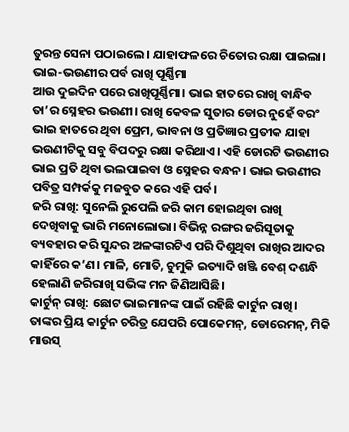ତୁରନ୍ତ ସେନା ପଠାଇଲେ। ଯାହାଫଳରେ ଚିତୋର ରକ୍ଷା ପାଇଲା।
ଭାଇ-ଭଉଣୀର ପର୍ବ ରାଖି ପୂର୍ଣ୍ଣିମା
ଆଉ ଦୁଇଦିନ ପରେ ରାଖିପୂର୍ଣ୍ଣିମା। ଭାଇ ହାତରେ ରାଖି ବାନ୍ଧିବ ତା’ର ସ୍ନେହର ଭଉଣୀ। ରାଖି କେବଳ ସୁତାର ଡୋର ନୁହେଁ ବରଂ ଭାଇ ହାତରେ ଥିବା ପ୍ରେମ, ଭାବନା ଓ ପ୍ରତିଜ୍ଞାର ପ୍ରତୀକ ଯାହା ଭଉଣୀଟିକୁ ସବୁ ବିପଦରୁ ରକ୍ଷା କରିଥାଏ। ଏହି ଡୋରଟି ଭଉଣୀର ଭାଇ ପ୍ରତି ଥିବା ଭଲପାଇବା ଓ ସ୍ନେହର ବନ୍ଧନ। ଭାଇ ଭଉଣୀର ପବିତ୍ର ସମ୍ପର୍କକୁ ମଜବୁତ କରେ ଏହି ପର୍ବ।
ଜରି ରାଖି: ସୁନେଲି ରୁପେଲି ଜରି କାମ ହୋଇଥିବା ରାଖି ଦେଖିବାକୁ ଭାରି ମନୋଲୋଭା। ବିଭିନ୍ନ ରଙ୍ଗର ଜରିସୂତାକୁ ବ୍ୟବହାର କରି ସୁନ୍ଦର ଅଳଙ୍କାରଟିଏ ପରି ଦିଶୁଥିବା ରାଖିର ଆଦର କାହିଁରେ କ’ଣ। ମାଳି, ମୋତି, ଚୁମୁକି ଇତ୍ୟାଦି ଖଞ୍ଜି ବେଶ୍ ଦଶନ୍ଧି ହେଲାଣି ଜରିରାଖି ସଭିଙ୍କ ମନ ଜିଣିଆସିଛି।
କାର୍ଟୁନ୍ ରାଖି: ଛୋଟ ଭାଇମାନଙ୍କ ପାଇଁ ରହିଛି କାର୍ଟୁନ ରାଖି। ତାଙ୍କର ପ୍ରିୟ କାର୍ଟୁନ ଚରିତ୍ର ଯେପରି ପୋକେମନ୍, ଡୋରେମନ୍, ମିକି ମାଉସ୍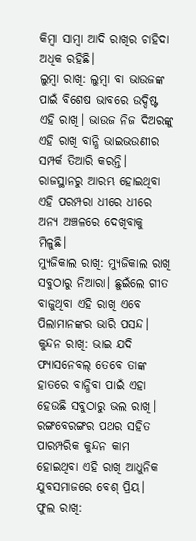କିମ୍ବା ସାମ୍ବା ଆଦି ରାଖିର ଚାହିଦା ଅଧିକ ରହିଛି।
ଲୁମ୍ବା ରାଖି: ଲୁମ୍ବା ବା ଭାଉଜଙ୍କ ପାଇଁ ବିଶେଷ ଭାବରେ ଉଦ୍ଦିଷ୍ଟ ଏହି ରାଖି। ଭାଉଜ ନିଜ ଦିଅରଙ୍କୁ ଏହି ରାଖି ବାନ୍ଧି ଭାଇଭଉଣୀର ସମ୍ପର୍କ ତିଆରି କରନ୍ତି। ରାଜସ୍ଥାନରୁ ଆରମ୍ଭ ହୋଇଥିବା ଏହି ପରମ୍ପରା ଧୀରେ ଧୀରେ ଅନ୍ୟ ଅଞ୍ଚଳରେ ଦେଖିବାକୁ ମିଳୁଛି।
ମ୍ୟୁଜିକାଲ ରାଖି: ମ୍ୟୁଜିକାଲ ରାଖି ସବୁଠାରୁ ନିଆରା। ଛୁଇଁଲେ ଗୀତ ବାଜୁଥିବା ଏହି ରାଖି ଏବେ ପିଲାମାନଙ୍କର ଭାରି ପସନ୍ଦ।
କୁନ୍ଦନ ରାଖି: ଭାଇ ଯଦି ଫ୍ୟାସନେବଲ୍ ତେବେ ତାଙ୍କ ହାତରେ ବାନ୍ଧିବା ପାଇଁ ଏହା ହେଉଛି ସବୁଠାରୁ ଭଲ ରାଖି। ରଙ୍ଗବେରଙ୍ଗର ପଥର ସହିତ ପାରମ୍ପରିକ କୁନ୍ଦନ କାମ ହୋଇଥିବା ଏହି ରାଖି ଆଧୁନିକ ଯୁବସମାଜରେ ବେଶ୍ ପ୍ରିୟ।
ଫୁଲ ରାଖି: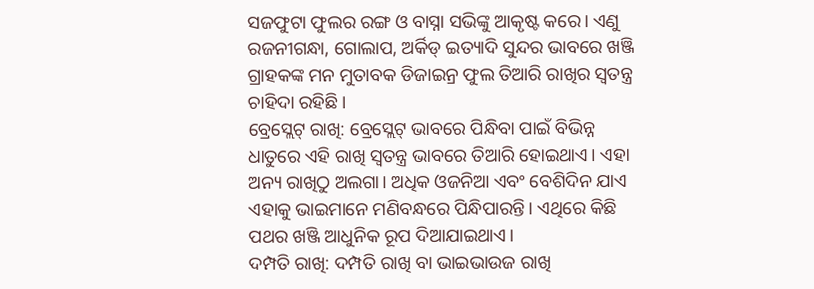ସଜଫୁଟା ଫୁଲର ରଙ୍ଗ ଓ ବାସ୍ନା ସଭିଙ୍କୁ ଆକୃଷ୍ଟ କରେ। ଏଣୁ ରଜନୀଗନ୍ଧା, ଗୋଲାପ, ଅର୍କିଡ୍ ଇତ୍ୟାଦି ସୁନ୍ଦର ଭାବରେ ଖଞ୍ଜି ଗ୍ରାହକଙ୍କ ମନ ମୁତାବକ ଡିଜାଇନ୍ର ଫୁଲ ତିଆରି ରାଖିର ସ୍ବତନ୍ତ୍ର ଚାହିଦା ରହିଛି।
ବ୍ରେସ୍ଲେଟ୍ ରାଖି: ବ୍ରେସ୍ଲେଟ୍ ଭାବରେ ପିନ୍ଧିବା ପାଇଁ ବିଭିନ୍ନ ଧାତୁରେ ଏହି ରାଖି ସ୍ବତନ୍ତ୍ର ଭାବରେ ତିଆରି ହୋଇଥାଏ। ଏହା ଅନ୍ୟ ରାଖିଠୁ ଅଲଗା। ଅଧିକ ଓଜନିଆ ଏବଂ ବେଶିଦିନ ଯାଏ ଏହାକୁ ଭାଇମାନେ ମଣିବନ୍ଧରେ ପିନ୍ଧିପାରନ୍ତି। ଏଥିରେ କିଛି ପଥର ଖଞ୍ଜି ଆଧୁନିକ ରୂପ ଦିଆଯାଇଥାଏ।
ଦମ୍ପତି ରାଖି: ଦମ୍ପତି ରାଖି ବା ଭାଇଭାଉଜ ରାଖି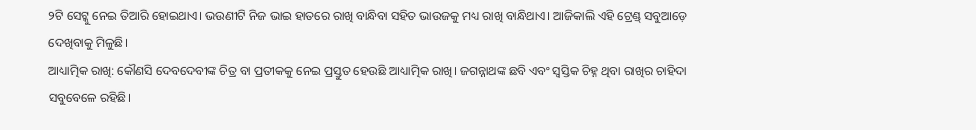୨ଟି ସେଟ୍କୁ ନେଇ ତିଆରି ହୋଇଥାଏ। ଭଉଣୀଟି ନିଜ ଭାଇ ହାତରେ ରାଖି ବାନ୍ଧିବା ସହିତ ଭାଉଜକୁ ମଧ୍ୟ ରାଖି ବାନ୍ଧିଥାଏ। ଆଜିକାଲି ଏହି ଟ୍ରେଣ୍ଡ୍ ସବୁଆଡ଼େ ଦେଖିବାକୁ ମିଳୁଛି।
ଆଧ୍ୟାତ୍ମିକ ରାଖି: କୌଣସି ଦେବଦେବୀଙ୍କ ଚିତ୍ର ବା ପ୍ରତୀକକୁ ନେଇ ପ୍ରସ୍ତୁତ ହେଉଛି ଆଧ୍ୟାତ୍ମିକ ରାଖି। ଜଗନ୍ନାଥଙ୍କ ଛବି ଏବଂ ସ୍ବସ୍ତିକ ଚିହ୍ନ ଥିବା ରାଖିର ଚାହିଦା ସବୁବେଳେ ରହିଛି।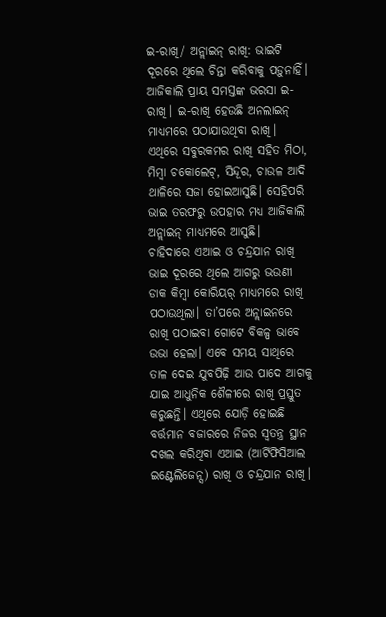ଇ-ରାଖି/ ଅନ୍ଲାଇନ୍ ରାଖି: ଭାଇଟି ଦୂରରେ ଥିଲେ ଚିନ୍ତା କରିବାକୁ ପଡ଼ୁନାହିଁ। ଆଜିକାଲି ପ୍ରାୟ ସମସ୍ତଙ୍କ ଭରସା ଇ-ରାଖି। ଇ-ରାଖି ହେଉଛି ଅନଲାଇନ୍ ମାଧ୍ୟମରେ ପଠାଯାଉଥିବା ରାଖି। ଏଥିରେ ସବୁରକମର ରାଖି ସହିତ ମିଠା, ମିମ୍ବା ଚକୋଲେଟ୍, ସିନ୍ଦୂର, ଚାଉଳ ଆଦି ଥାଳିରେ ସଜା ହୋଇଆସୁଛି। ସେହିପରି ଭାଇ ତରଫରୁ ଉପହାର ମଧ୍ୟ ଆଜିକାଲି ଅନ୍ଲାଇନ୍ ମାଧ୍ୟମରେ ଆସୁଛି।
ଚାହିଦାରେ ଏଆଇ ଓ ଚନ୍ଦ୍ରଯାନ ରାଖି
ଭାଇ ଦୂରରେ ଥିଲେ ଆଗରୁ ଭଉଣୀ ଡାକ କିମ୍ବା କୋରିୟର୍ ମାଧ୍ୟମରେ ରାଖି ପଠାଉଥିଲା। ତା’ପରେ ଅନ୍ଲାଇନରେ ରାଖି ପଠାଇବା ଗୋଟେ ବିକଳ୍ପ ଭାବେ ଉଭା ହେଲା। ଏବେ ସମୟ ସାଥିରେ ତାଳ ଦେଇ ଯୁବପିଢ଼ି ଆଉ ପାଦେ ଆଗକୁ ଯାଇ ଆଧୁନିକ ଶୈଳୀରେ ରାଖି ପ୍ରସ୍ତୁତ କରୁଛନ୍ତି। ଏଥିରେ ଯୋଡ଼ି ହୋଇଛି ବର୍ତ୍ତମାନ ବଜାରରେ ନିଜର ସ୍ବତନ୍ତ୍ର ସ୍ଥାନ ଦଖଲ କରିଥିବା ଏଆଇ (ଆର୍ଟିଫିସିଆଲ ଇଣ୍ଟେଲିଜେନ୍ସ) ରାଖି ଓ ଚନ୍ଦ୍ରଯାନ ରାଖି।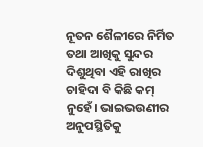ନୂତନ ଶୈଳୀରେ ନିର୍ମିତ ତଥା ଆଖିକୁ ସୁନ୍ଦର ଦିଶୁଥିବା ଏହି ରାଖିର ଚାହିଦା ବି କିଛି କମ୍ ନୁହେଁ। ଭାଇଭଉଣୀର ଅନୁପସ୍ଥିତିକୁ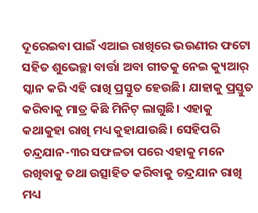ଦୂରେଇବା ପାଇଁ ଏଆଇ ରାଖିରେ ଭଉଣୀର ଫଟୋ ସହିତ ଶୁଭେଚ୍ଛା ବାର୍ତ୍ତା ଅବା ଗୀତକୁ ନେଇ କ୍ୟୁଆର୍ ସ୍କାନ କରି ଏହି ରାଖି ପ୍ରସ୍ତୁତ ହେଉଛି। ଯାହାକୁ ପ୍ରସ୍ତୁତ କରିବାକୁ ମାତ୍ର କିଛି ମିନିଟ୍ ଲାଗୁଛି। ଏହାକୁ କଥାକୁହା ରାଖି ମଧ୍ୟ କୁହାଯାଉଛି। ସେହିପରି ଚନ୍ଦ୍ରଯାନ-୩ର ସଫଳତା ପରେ ଏହାକୁ ମନେ ରଖିବାକୁ ତଥା ଉତ୍ସାହିତ କରିବାକୁ ଚନ୍ଦ୍ରଯାନ ରାଖି ମଧ୍ୟ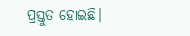ପ୍ରସ୍ତୁତ ହୋଇଛି।